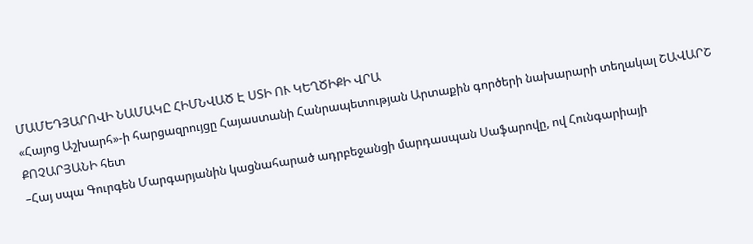ՄԱՄԵԴՅԱՐՈՎԻ ՆԱՄԱԿԸ ՀԻՄՆՎԱԾ Է ՍՏԻ ՈՒ ԿԵՂԾԻՔԻ ՎՐԱ
«Հայոց Աշխարհ»-ի հարցազրույցը Հայաստանի Հանրապետության Արտաքին գործերի նախարարի տեղակալ ՇԱՎԱՐՇ ՔՈՉԱՐՅԱՆԻ հետ
–Հայ սպա Գուրգեն Մարգարյանին կացնահարած ադրբեջանցի մարդասպան Սաֆարովը, ով Հունգարիայի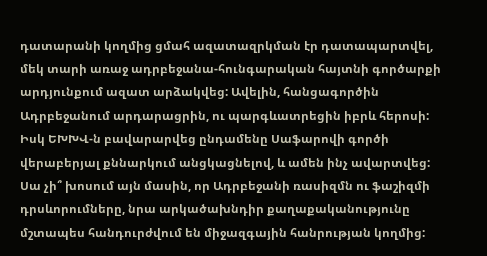դատարանի կողմից ցմահ ազատազրկման էր դատապարտվել, մեկ տարի առաջ ադրբեջանա-հունգարական հայտնի գործարքի արդյունքում ազատ արձակվեց: Ավելին, հանցագործին Ադրբեջանում արդարացրին, ու պարգևատրեցին իբրև հերոսի: Իսկ ԵԽԽՎ-ն բավարարվեց ընդամենը Սաֆարովի գործի վերաբերյալ քննարկում անցկացնելով, և ամեն ինչ ավարտվեց: Սա չի՞ խոսում այն մասին, որ Ադրբեջանի ռասիզմն ու ֆաշիզմի դրսևորումները, նրա արկածախնդիր քաղաքականությունը մշտապես հանդուրժվում են միջազգային հանրության կողմից: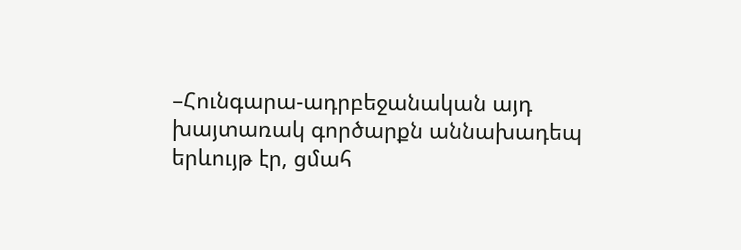–Հունգարա-ադրբեջանական այդ խայտառակ գործարքն աննախադեպ երևույթ էր, ցմահ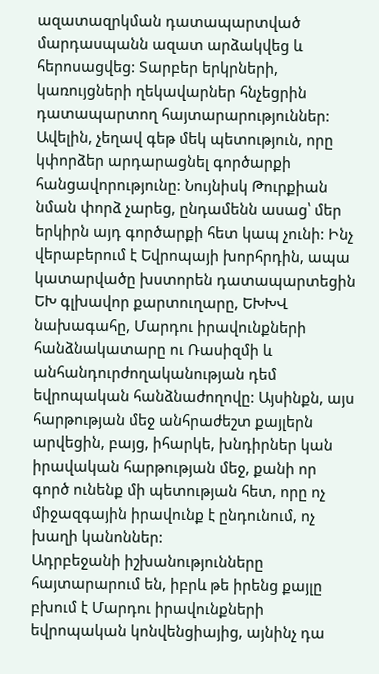ազատազրկման դատապարտված մարդասպանն ազատ արձակվեց և հերոսացվեց: Տարբեր երկրների, կառույցների ղեկավարներ հնչեցրին դատապարտող հայտարարություններ: Ավելին, չեղավ գեթ մեկ պետություն, որը կփորձեր արդարացնել գործարքի հանցավորությունը: Նույնիսկ Թուրքիան նման փորձ չարեց, ընդամենն ասաց՝ մեր երկիրն այդ գործարքի հետ կապ չունի: Ինչ վերաբերում է Եվրոպայի խորհրդին, ապա կատարվածը խստորեն դատապարտեցին ԵԽ գլխավոր քարտուղարը, ԵԽԽՎ նախագահը, Մարդու իրավունքների հանձնակատարը ու Ռասիզմի և անհանդուրժողականության դեմ եվրոպական հանձնաժողովը: Այսինքն, այս հարթության մեջ անհրաժեշտ քայլերն արվեցին, բայց, իհարկե, խնդիրներ կան իրավական հարթության մեջ, քանի որ գործ ունենք մի պետության հետ, որը ոչ միջազգային իրավունք է ընդունում, ոչ խաղի կանոններ:
Ադրբեջանի իշխանությունները հայտարարում են, իբրև թե իրենց քայլը բխում է Մարդու իրավունքների եվրոպական կոնվենցիայից, այնինչ դա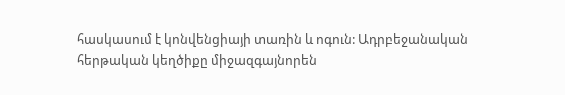հասկասում է կոնվենցիայի տառին և ոգուն: Ադրբեջանական հերթական կեղծիքը միջազգայնորեն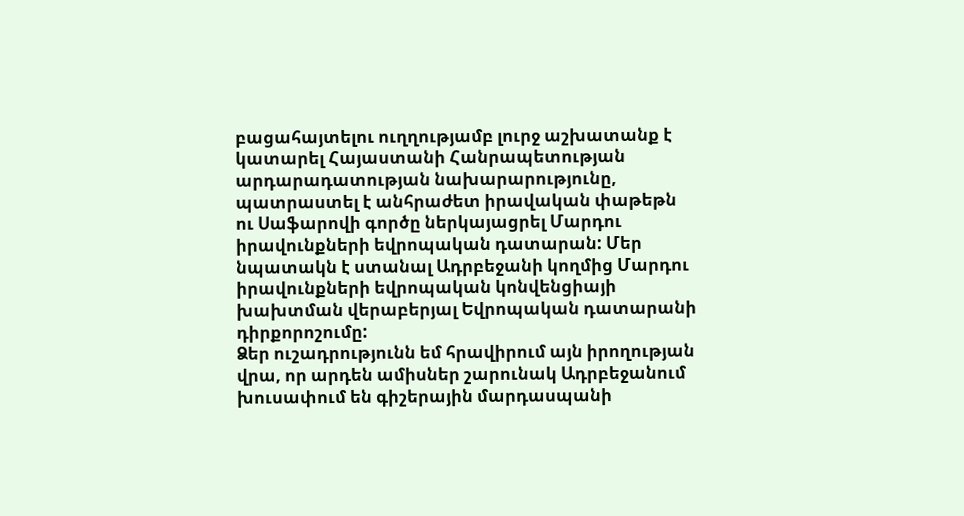բացահայտելու ուղղությամբ լուրջ աշխատանք է կատարել Հայաստանի Հանրապետության արդարադատության նախարարությունը, պատրաստել է անհրաժետ իրավական փաթեթն ու Սաֆարովի գործը ներկայացրել Մարդու իրավունքների եվրոպական դատարան: Մեր նպատակն է ստանալ Ադրբեջանի կողմից Մարդու իրավունքների եվրոպական կոնվենցիայի խախտման վերաբերյալ Եվրոպական դատարանի դիրքորոշումը:
Ձեր ուշադրությունն եմ հրավիրում այն իրողության վրա, որ արդեն ամիսներ շարունակ Ադրբեջանում խուսափում են գիշերային մարդասպանի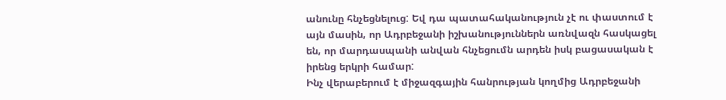անունը հնչեցնելուց: Եվ դա պատահականություն չէ ու փաստում է այն մասին, որ Ադրբեջանի իշխանություններն առնվազն հասկացել են, որ մարդասպանի անվան հնչեցումն արդեն իսկ բացասական է իրենց երկրի համար:
Ինչ վերաբերում է միջազգային հանրության կողմից Ադրբեջանի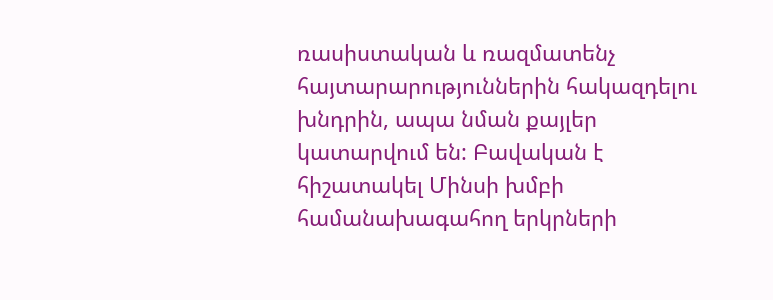ռասիստական և ռազմատենչ հայտարարություններին հակազդելու խնդրին, ապա նման քայլեր կատարվում են: Բավական է հիշատակել Մինսի խմբի համանախագահող երկրների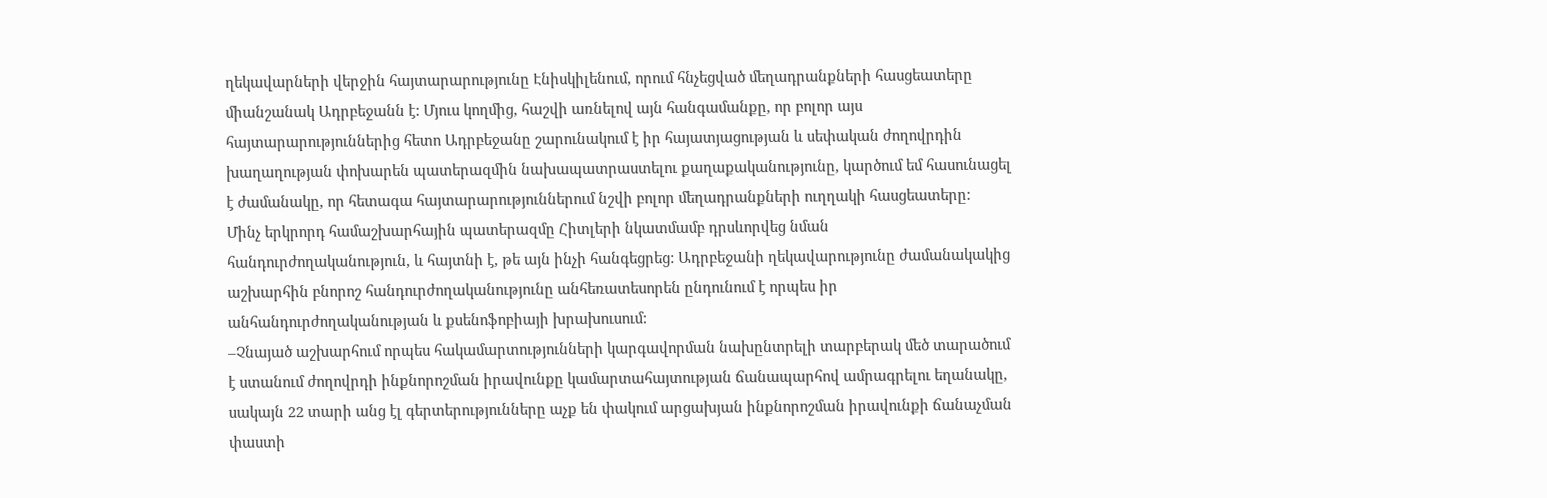ղեկավարների վերջին հայտարարությունը Էնիսկիլենում, որում հնչեցված մեղադրանքների հասցեատերը միանշանակ Ադրբեջանն է: Մյուս կողմից, հաշվի առնելով այն հանգամանքը, որ բոլոր այս հայտարարություններից հետո Ադրբեջանը շարունակում է իր հայատյացության և սեփական ժողովրդին խաղաղության փոխարեն պատերազմին նախապատրաստելու քաղաքականությունը, կարծում եմ հասունացել է ժամանակը, որ հետագա հայտարարություններում նշվի բոլոր մեղադրանքների ուղղակի հասցեատերը:
Մինչ երկրորդ համաշխարհային պատերազմը Հիտլերի նկատմամբ դրսևորվեց նման հանդուրժողականություն, և հայտնի է, թե այն ինչի հանգեցրեց: Ադրբեջանի ղեկավարությունը ժամանակակից աշխարհին բնորոշ հանդուրժողականությունը անհեռատեսորեն ընդունում է որպես իր անհանդուրժողականության և քսենոֆոբիայի խրախուսում:
–Չնայած աշխարհում որպես հակամարտությունների կարգավորման նախընտրելի տարբերակ մեծ տարածում է ստանում ժողովրդի ինքնորոշման իրավունքը կամարտահայտության ճանապարհով ամրագրելու եղանակը, սակայն 22 տարի անց էլ գերտերությունները աչք են փակում արցախյան ինքնորոշման իրավունքի ճանաչման փաստի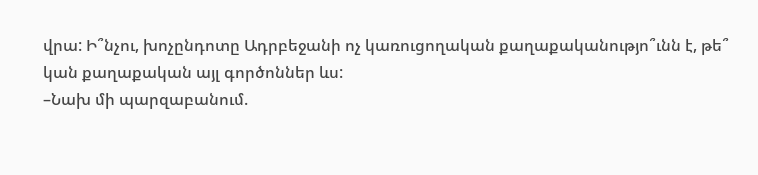վրա: Ի՞նչու, խոչընդոտը Ադրբեջանի ոչ կառուցողական քաղաքականությո՞ւնն է, թե՞ կան քաղաքական այլ գործոններ ևս:
–Նախ մի պարզաբանում.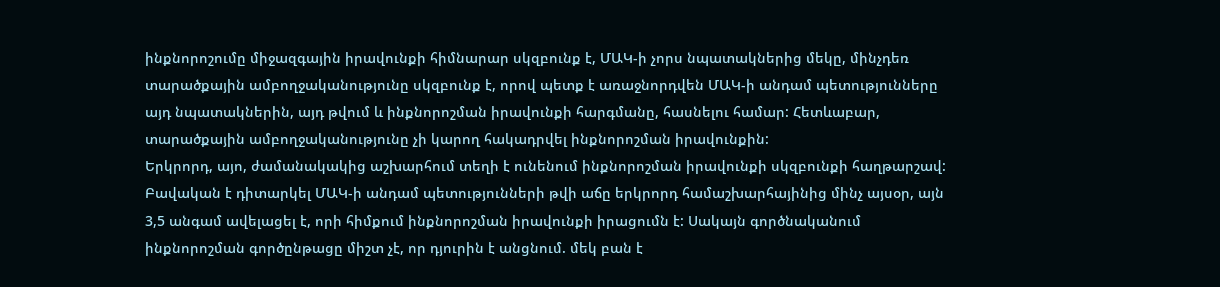ինքնորոշումը միջազգային իրավունքի հիմնարար սկզբունք է, ՄԱԿ-ի չորս նպատակներից մեկը, մինչդեռ տարածքային ամբողջականությունը սկզբունք է, որով պետք է առաջնորդվեն ՄԱԿ-ի անդամ պետությունները այդ նպատակներին, այդ թվում և ինքնորոշման իրավունքի հարգմանը, հասնելու համար: Հետևաբար, տարածքային ամբողջականությունը չի կարող հակադրվել ինքնորոշման իրավունքին:
Երկրորդ, այո, ժամանակակից աշխարհում տեղի է ունենում ինքնորոշման իրավունքի սկզբունքի հաղթարշավ: Բավական է դիտարկել ՄԱԿ-ի անդամ պետությունների թվի աճը երկրորդ համաշխարհայինից մինչ այսօր, այն 3,5 անգամ ավելացել է, որի հիմքում ինքնորոշման իրավունքի իրացումն է: Սակայն գործնականում ինքնորոշման գործընթացը միշտ չէ, որ դյուրին է անցնում. մեկ բան է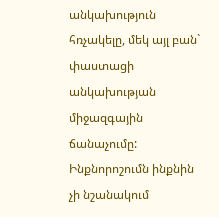անկախություն հռչակելը, մեկ այլ բան` փաստացի անկախության միջազգային ճանաչումը: Ինքնորոշումն ինքնին չի նշանակում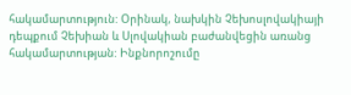հակամարտություն: Օրինակ, նախկին Չեխոսլովակիայի դեպքում Չեխիան և Սլովակիան բաժանվեցին առանց հակամարտության: Ինքնորոշումը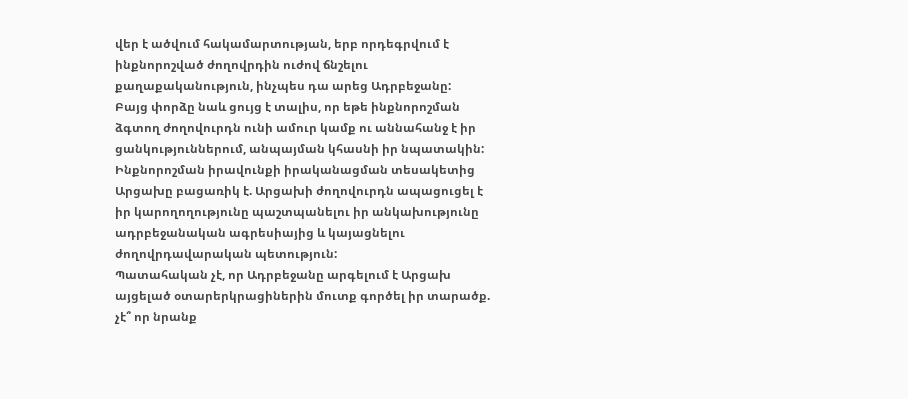վեր է ածվում հակամարտության, երբ որդեգրվում է ինքնորոշված ժողովրդին ուժով ճնշելու քաղաքականություն, ինչպես դա արեց Ադրբեջանը:
Բայց փորձը նաև ցույց է տալիս, որ եթե ինքնորոշման ձգտող ժողովուրդն ունի ամուր կամք ու աննահանջ է իր ցանկություններում, անպայման կհասնի իր նպատակին: Ինքնորոշման իրավունքի իրականացման տեսակետից Արցախը բացառիկ է. Արցախի ժողովուրդն ապացուցել է իր կարողողությունը պաշտպանելու իր անկախությունը ադրբեջանական ագրեսիայից և կայացնելու ժողովրդավարական պետություն:
Պատահական չէ, որ Ադրբեջանը արգելում է Արցախ այցելած օտարերկրացիներին մուտք գործել իր տարածք. չէ՞ որ նրանք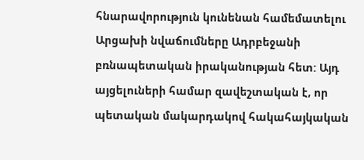հնարավորություն կունենան համեմատելու Արցախի նվաճումները Ադրբեջանի բռնապետական իրականության հետ: Այդ այցելուների համար զավեշտական է, որ պետական մակարդակով հակահայկական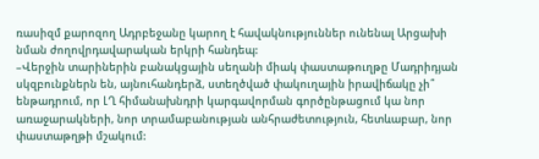ռասիզմ քարոզող Ադրբեջանը կարող է հավակնություններ ունենալ Արցախի նման ժողովրդավարական երկրի հանդեպ:
–Վերջին տարիներին բանակցային սեղանի միակ փաստաթուղթը Մադրիդյան սկզբունքներն են, այնուհանդերձ, ստեղծված փակուղային իրավիճակը չի՞ ենթադրում, որ ԼՂ հիմանախնդրի կարգավորման գործընթացում կա նոր առաջարակների, նոր տրամաբանության անհրաժետություն, հետևաբար, նոր փաստաթղթի մշակում: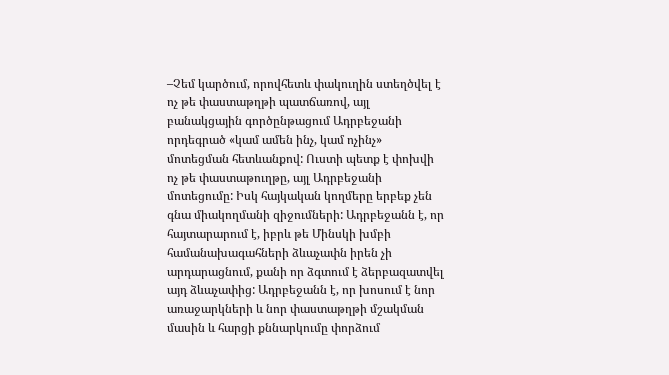–Չեմ կարծում, որովհետև փակուղին ստեղծվել է ոչ թե փաստաթղթի պատճառով, այլ բանակցային գործընթացում Ադրբեջանի որդեգրած «կամ ամեն ինչ, կամ ոչինչ» մոտեցման հետևանքով: Ուստի պետք է փոխվի ոչ թե փաստաթուղթը, այլ Ադրբեջանի մոտեցումը: Իսկ հայկական կողմերը երբեք չեն գնա միակողմանի զիջումների: Ադրբեջանն է, որ հայտարարում է, իբրև թե Մինսկի խմբի համանախագահների ձևաչափն իրեն չի արդարացնում, քանի որ ձգտում է ձերբազատվել այդ ձևաչափից: Ադրբեջանն է, որ խոսում է նոր առաջարկների և նոր փաստաթղթի մշակման մասին և հարցի քննարկումը փորձում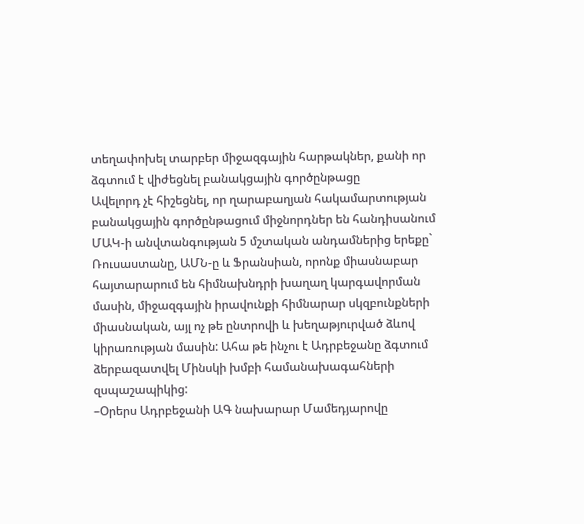տեղափոխել տարբեր միջազգային հարթակներ, քանի որ ձգտում է վիժեցնել բանակցային գործընթացը
Ավելորդ չէ հիշեցնել, որ ղարաբաղյան հակամարտության բանակցային գործընթացում միջնորդներ են հանդիսանում ՄԱԿ-ի անվտանգության 5 մշտական անդամներից երեքը` Ռուսաստանը, ԱՄՆ-ը և Ֆրանսիան, որոնք միասնաբար հայտարարում են հիմնախնդրի խաղաղ կարգավորման մասին, միջազգային իրավունքի հիմնարար սկզբունքների միասնական, այլ ոչ թե ընտրովի և խեղաթյուրված ձևով կիրառության մասին: Ահա թե ինչու է Ադրբեջանը ձգտում ձերբազատվել Մինսկի խմբի համանախագահների զսպաշապիկից:
–Օրերս Ադրբեջանի ԱԳ նախարար Մամեդյարովը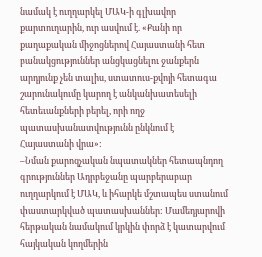նամակ է ուղղարկել ՄԱԿ-ի գլխավոր քարտուղարին, ուր ասվում է. «Քանի որ քաղաքական միջոցներով Հայաստանի հետ բանակցություններ անցկացնելու ջանքերն արդյունք չեն տալիս, ստատուս-քվոյի հետագա շարունակումը կարող է անկանխատեսելի հետեւանքների բերել, որի ողջ պատասխանատվությունն ընկնում է Հայաստանի վրա»:
–Նման քարոզչական նպատակներ հետապնդող գրություններ Ադրբեջանը պարբերաբար ուղղարկում է ՄԱԿ, և իհարկե մշտապես ստանում փաստարկված պատասխաններ: Մամեդյարովի հերթական նամակում կրկին փորձ է կատարվում հայկական կողմերին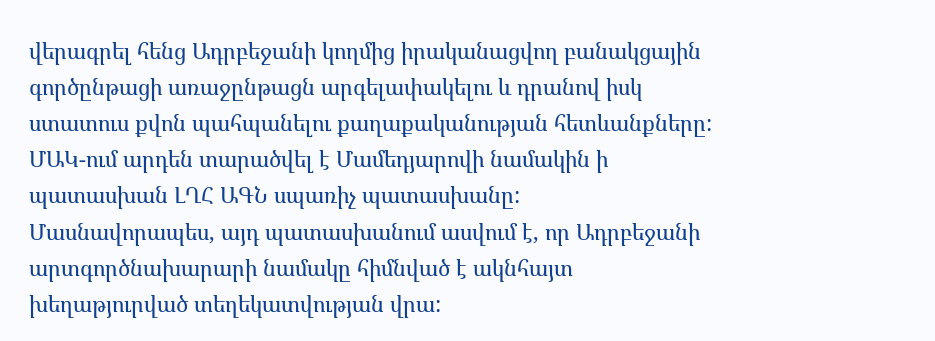վերագրել հենց Ադրբեջանի կողմից իրականացվող բանակցային գործընթացի առաջընթացն արգելափակելու և դրանով իսկ ստատուս քվոն պահպանելու քաղաքականության հետևանքները: ՄԱԿ-ում արդեն տարածվել է Մամեդյարովի նամակին ի պատասխան ԼՂՀ ԱԳՆ սպառիչ պատասխանը:
Մասնավորապես, այդ պատասխանում ասվում է, որ Ադրբեջանի արտգործնախարարի նամակը հիմնված է ակնհայտ խեղաթյուրված տեղեկատվության վրա: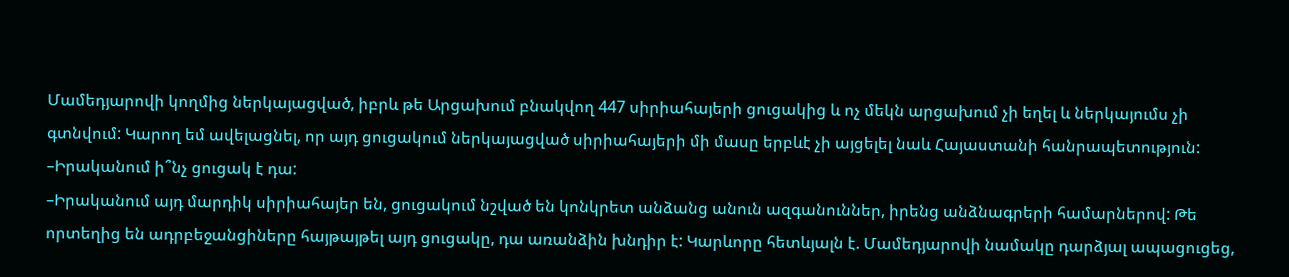Մամեդյարովի կողմից ներկայացված, իբրև թե Արցախում բնակվող 447 սիրիահայերի ցուցակից և ոչ մեկն արցախում չի եղել և ներկայումս չի գտնվում: Կարող եմ ավելացնել, որ այդ ցուցակում ներկայացված սիրիահայերի մի մասը երբևէ չի այցելել նաև Հայաստանի հանրապետություն:
–Իրականում ի՞նչ ցուցակ է դա:
–Իրականում այդ մարդիկ սիրիահայեր են, ցուցակում նշված են կոնկրետ անձանց անուն ազգանուններ, իրենց անձնագրերի համարներով: Թե որտեղից են ադրբեջանցիները հայթայթել այդ ցուցակը, դա առանձին խնդիր է: Կարևորը հետևյալն է. Մամեդյարովի նամակը դարձյալ ապացուցեց,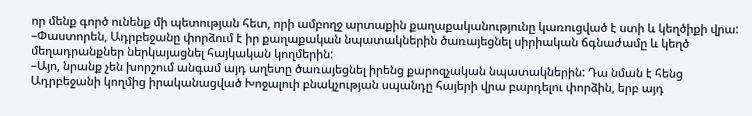որ մենք գործ ունենք մի պետության հետ, որի ամբողջ արտաքին քաղաքականությունը կառուցված է ստի և կեղծիքի վրա:
–Փաստորեն, Ադրբեջանը փորձում է իր քաղաքական նպատակներին ծառայեցնել սիրիական ճգնաժամը և կեղծ մեղադրանքներ ներկայացնել հայկական կողմերին:
–Այո, նրանք չեն խորշում անգամ այդ աղետը ծառայեցնել իրենց քարոզչական նպատակներին: Դա նման է հենց Ադրբեջանի կողմից իրականացված Խոջալուի բնակչության սպանդը հայերի վրա բարդելու փորձին, երբ այդ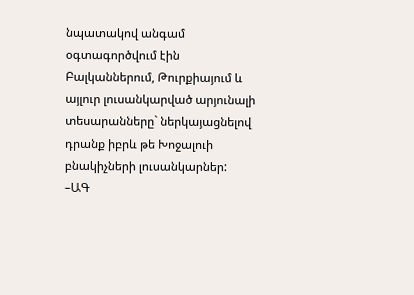նպատակով անգամ օգտագործվում էին Բալկաններում, Թուրքիայում և այլուր լուսանկարված արյունալի տեսարանները` ներկայացնելով դրանք իբրև թե Խոջալուի բնակիչների լուսանկարներ:
–ԱԳ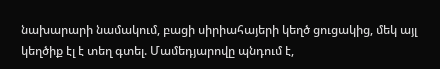նախարարի նամակում, բացի սիրիահայերի կեղծ ցուցակից, մեկ այլ կեղծիք էլ է տեղ գտել. Մամեդյարովը պնդում է,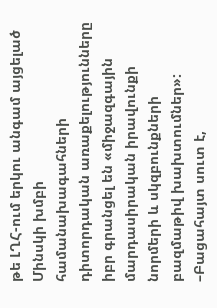թե ԼՂՀ-ում երկու անգամ այցելած Մինսկի խմբի համանախագահների դիտորդական առաքելությունները իբր գրանցել են «միջազգային մարդասիրական իրավունքի նորմերի և սկզբունքների բազմաթիվ խախտումներ»:
–Բացահայտ սուտ է,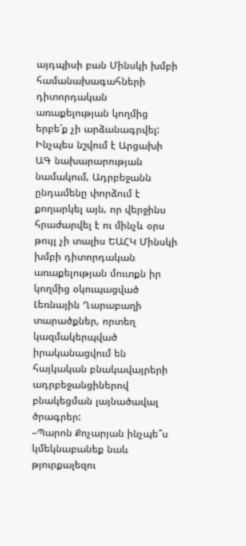այդպիսի բան Մինսկի խմբի համանախագահների դիտորդական առաքելության կողմից երբե՛ք չի արձանագրվել: Ինչպես նշվում է Արցախի ԱԳ նախարարության նամակում, Ադրբեջանն ընդամենը փորձում է քողարկել այն, որ վերջինս հրաժարվել է ու մինչև օրս թույլ չի տալիս ԵԱՀԿ Մինսկի խմբի դիտորդական առաքելության մուտքն իր կողմից օկուպացված Լեռնային Ղարաբաղի տարածքներ, որտեղ կազմակերպված իրականացվում են հայկական բնակավայրերի ադրբեջանցիներով բնակեցման լայնածավալ ծրագրեր:
–Պարոն Քոչարյան ինչպե՞ս կմեկնաբանեք նաև թյուրքալեզու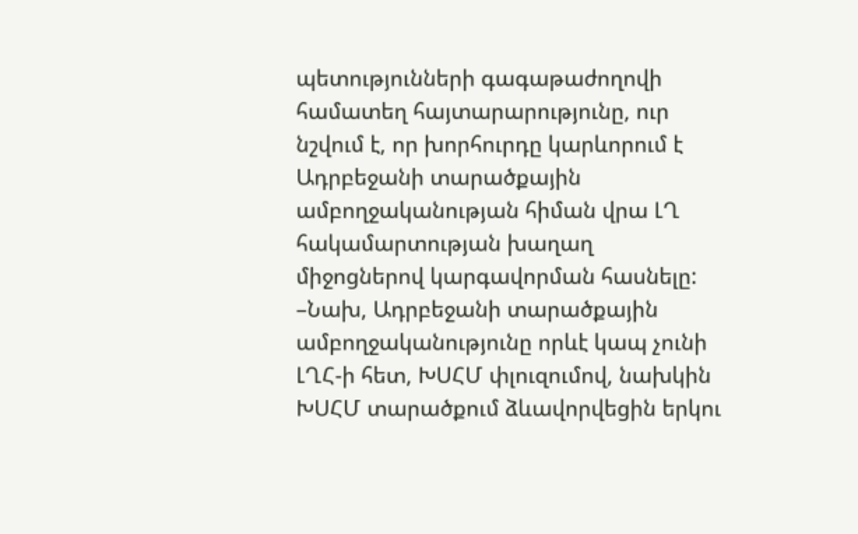պետությունների գագաթաժողովի համատեղ հայտարարությունը, ուր նշվում է, որ խորհուրդը կարևորում է Ադրբեջանի տարածքային ամբողջականության հիման վրա ԼՂ հակամարտության խաղաղ միջոցներով կարգավորման հասնելը:
–Նախ, Ադրբեջանի տարածքային ամբողջականությունը որևէ կապ չունի ԼՂՀ-ի հետ, ԽՍՀՄ փլուզումով, նախկին ԽՍՀՄ տարածքում ձևավորվեցին երկու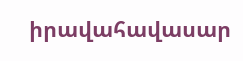իրավահավասար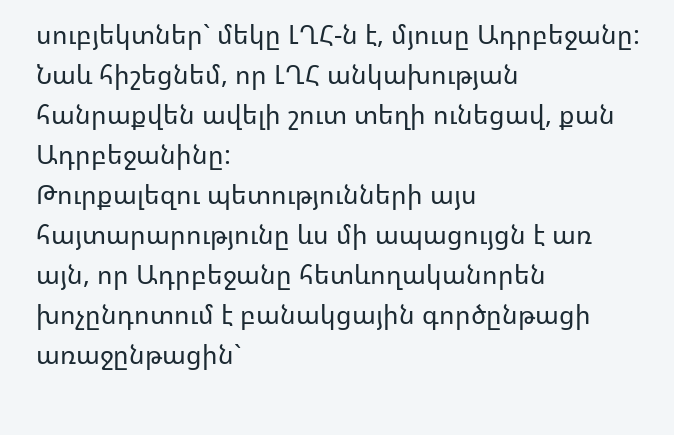սուբյեկտներ` մեկը ԼՂՀ-ն է, մյուսը Ադրբեջանը: Նաև հիշեցնեմ, որ ԼՂՀ անկախության հանրաքվեն ավելի շուտ տեղի ունեցավ, քան Ադրբեջանինը:
Թուրքալեզու պետությունների այս հայտարարությունը ևս մի ապացույցն է առ այն, որ Ադրբեջանը հետևողականորեն խոչընդոտում է բանակցային գործընթացի առաջընթացին`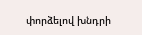փորձելով խնդրի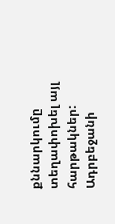քննարկումը տեղափոխել այլ հարթակներ: Ադրբեջանի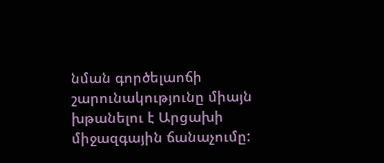նման գործելաոճի շարունակությունը միայն խթանելու է Արցախի միջազգային ճանաչումը: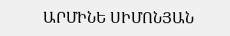ԱՐՄԻՆԵ ՍԻՄՈՆՅԱՆ